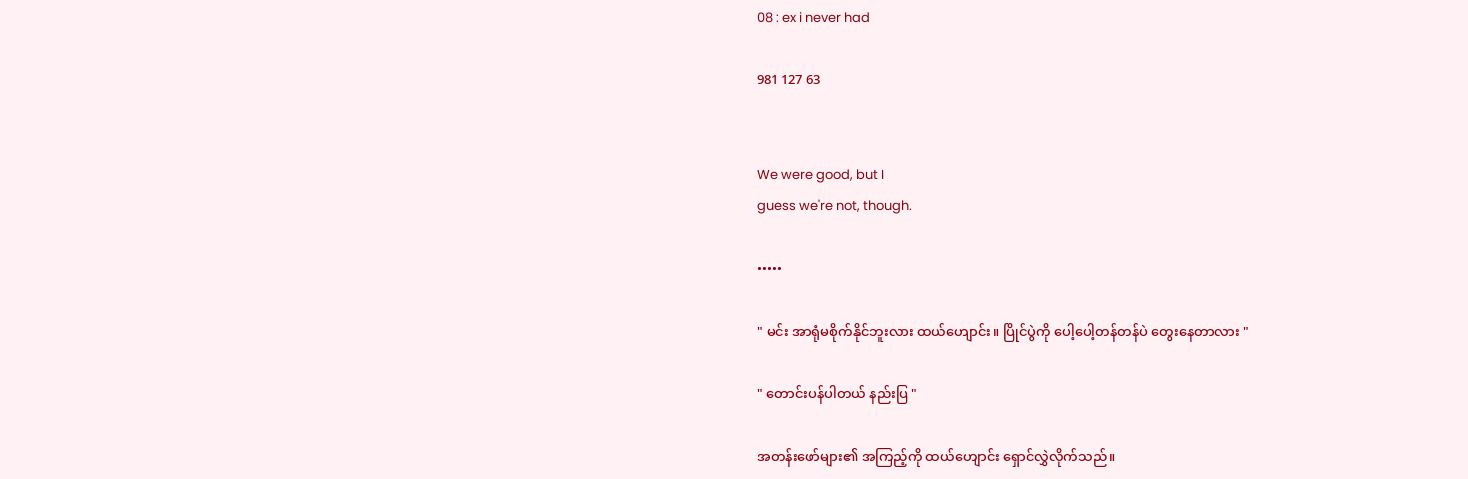08 : ex i never had

981 127 63


We were good, but I
guess we're not, though.

•••••

" မင်း အာရုံမစိုက်နိုင်ဘူးလား ထယ်ဟျောင်း။ ပြိုင်ပွဲကို ပေါ့ပေါ့တန်တန်ပဲ တွေးနေတာလား "

" တောင်းပန်ပါတယ် နည်းပြ "

အတန်းဖော်များ၏ အကြည့်ကို ထယ်ဟျောင်း ရှောင်လွှဲလိုက်သည်။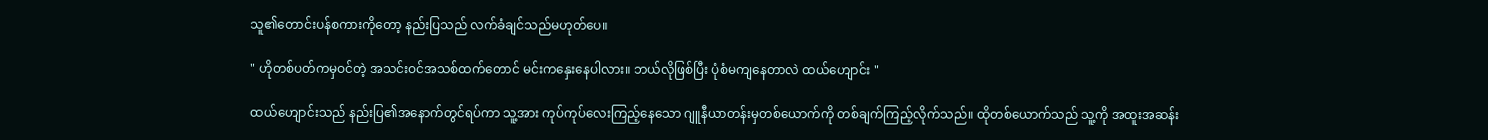သူ၏တောင်းပန်စကားကိုတော့ နည်းပြသည် လက်ခံချင်သည်မဟုတ်ပေ။

" ဟိုတစ်ပတ်ကမှဝင်တဲ့ အသင်းဝင်အသစ်ထက်တောင် မင်းကနှေးနေပါလား။ ဘယ်လိုဖြစ်ပြီး ပုံစံမကျနေတာလဲ ထယ်ဟျောင်း "

ထယ်ဟျောင်းသည် နည်းပြ၏အနောက်တွင်ရပ်ကာ သူ့အား ကုပ်ကုပ်လေးကြည့်နေသော ဂျူနီယာတန်းမှတစ်‌ယောက်ကို တစ်ချက်ကြည့်လိုက်သည်။ ထိုတစ်‌ယောက်သည် သူ့ကို အထူးအဆန်း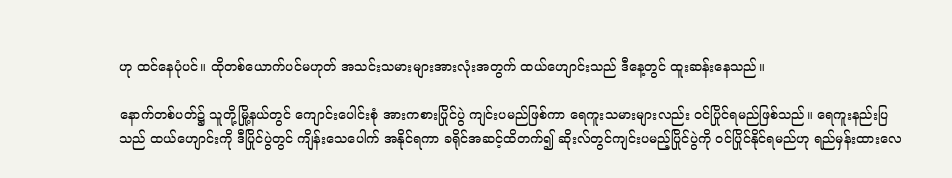ဟု ထင်နေပုံပင်။ ထိုတစ်ယောက်ပင်မဟုတ် အသင်းသမားများအားလုံးအတွက် ထယ်ဟျောင်းသည် ဒီနေ့တွင် ထူးဆန်းနေသည်။

နောက်တစ်ပတ်၌ သူတို့မြို့နယ်တွင် ကျောင်းပေါင်းစုံ အားကစားပြိုင်ပွဲ ကျင်းပမည်ဖြစ်ကာ ရေကူးသမားများလည်း ဝင်ပြိုင်ရမည်ဖြစ်သည်။ ရေကူးနည်းပြသည် ထယ်ဟျောင်းကို ဒီပြိုင်ပွဲတွင် ကျိန်းသေပေါက် အနိုင်ရကာ ခရိုင်အဆင့်ထိတက်၍ ဆိုးလ်တွင်ကျင်းပမည့်ပြိုင်ပွဲကို ဝင်ပြိုင်နိုင်ရမည်ဟု ရည်မှန်းထားလေ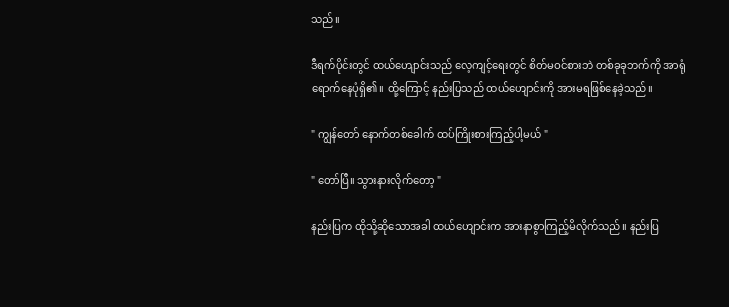သည်။

ဒီရက်ပိုင်းတွင် ထယ်ဟျောင်းသည် လေ့ကျင့်ရေးတွင် စိတ်မဝင်စားဘဲ တစ်ခုခုဘက်ကို အာရုံရောက်နေပုံရှိ၏။ ထို့ကြောင့် နည်းပြသည် ထယ်ဟျောင်းကို အားမရဖြစ်နေခဲ့သည်။

" ကျွန်တော် နောက်တစ်ခေါက် ထပ်ကြိုးစားကြည့်ပါ့မယ် "

" တော်ပြီ။ သွားနားလိုက်တော့ "

နည်းပြက ထိုသို့ဆိုသောအခါ ထယ်ဟျောင်းက အားနာစွာကြည့်မိလိုက်သည်။ နည်းပြ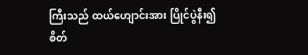ကြီးသည် ထယ်ဟျောင်းအား ပြိုင်ပွဲနီး၍ စိတ်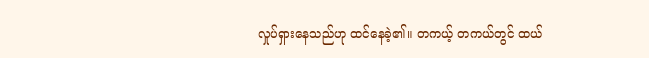လှုပ်ရှားနေသည်ဟု ထင်နေခဲ့၏။ တကယ့် တကယ်တွင် ထယ်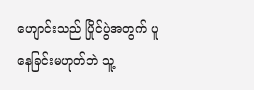ဟျောင်းသည် ပြိုင်ပွဲအတွက် ပူနေခြင်းမဟုတ်ဘဲ သူ့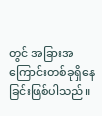တွင် အခြားအကြောင်းတစ်ခုရှိနေခြင်းဖြစ်ပါသည်။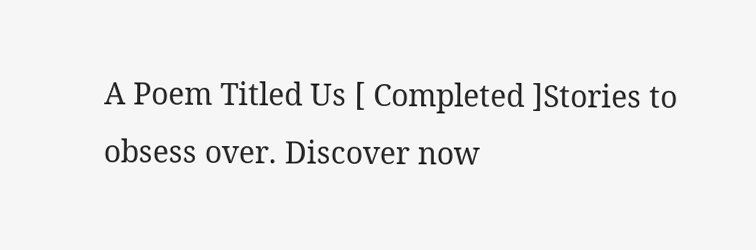A Poem Titled Us [ Completed ]Stories to obsess over. Discover now